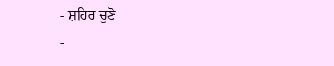- ਸ਼ਹਿਰ ਚੁਣੋ
-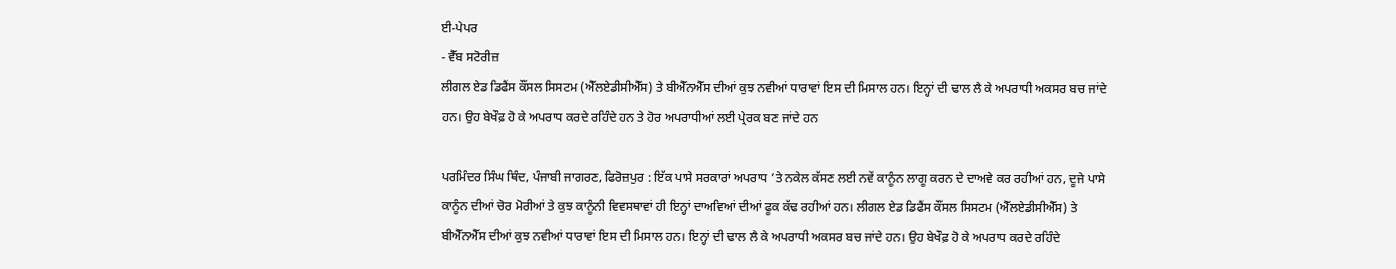ਈ-ਪੇਪਰ
- ਵੈੱਬ ਸਟੋਰੀਜ਼
ਲੀਗਲ ਏਡ ਡਿਫੈਂਸ ਕੌਂਸਲ ਸਿਸਟਮ (ਐੱਲਏਡੀਸੀਐੱਸ) ਤੇ ਬੀਐੱਨਐੱਸ ਦੀਆਂ ਕੁਝ ਨਵੀਆਂ ਧਾਰਾਵਾਂ ਇਸ ਦੀ ਮਿਸਾਲ ਹਨ। ਇਨ੍ਹਾਂ ਦੀ ਢਾਲ ਲੈ ਕੇ ਅਪਰਾਧੀ ਅਕਸਰ ਬਚ ਜਾਂਦੇ ਹਨ। ਉਹ ਬੇਖੌਫ਼ ਹੋ ਕੇ ਅਪਰਾਧ ਕਰਦੇ ਰਹਿੰਦੇ ਹਨ ਤੇ ਹੋਰ ਅਪਰਾਧੀਆਂ ਲਈ ਪ੍ਰੇਰਕ ਬਣ ਜਾਂਦੇ ਹਨ

ਪਰਮਿੰਦਰ ਸਿੰਘ ਥਿੰਦ, ਪੰਜਾਬੀ ਜਾਗਰਣ, ਫਿਰੋਜ਼ਪੁਰ : ਇੱਕ ਪਾਸੇ ਸਰਕਾਰਾਂ ਅਪਰਾਧ ’ਤੇ ਨਕੇਲ ਕੱਸਣ ਲਈ ਨਵੇਂ ਕਾਨੂੰਨ ਲਾਗੂ ਕਰਨ ਦੇ ਦਾਅਵੇ ਕਰ ਰਹੀਆਂ ਹਨ, ਦੂਜੇ ਪਾਸੇ ਕਾਨੂੰਨ ਦੀਆਂ ਚੋਰ ਮੋਰੀਆਂ ਤੇ ਕੁਝ ਕਾਨੂੰਨੀ ਵਿਵਸਥਾਵਾਂ ਹੀ ਇਨ੍ਹਾਂ ਦਾਅਵਿਆਂ ਦੀਆਂ ਫੂਕ ਕੱਢ ਰਹੀਆਂ ਹਨ। ਲੀਗਲ ਏਡ ਡਿਫੈਂਸ ਕੌਂਸਲ ਸਿਸਟਮ (ਐੱਲਏਡੀਸੀਐੱਸ) ਤੇ ਬੀਐੱਨਐੱਸ ਦੀਆਂ ਕੁਝ ਨਵੀਆਂ ਧਾਰਾਵਾਂ ਇਸ ਦੀ ਮਿਸਾਲ ਹਨ। ਇਨ੍ਹਾਂ ਦੀ ਢਾਲ ਲੈ ਕੇ ਅਪਰਾਧੀ ਅਕਸਰ ਬਚ ਜਾਂਦੇ ਹਨ। ਉਹ ਬੇਖੌਫ਼ ਹੋ ਕੇ ਅਪਰਾਧ ਕਰਦੇ ਰਹਿੰਦੇ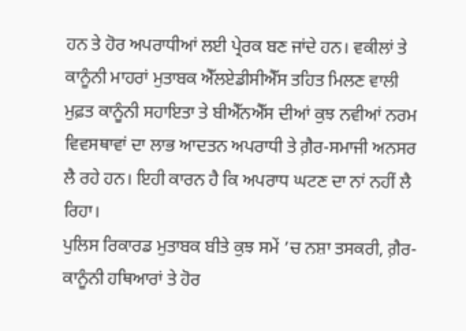ਹਨ ਤੇ ਹੋਰ ਅਪਰਾਧੀਆਂ ਲਈ ਪ੍ਰੇਰਕ ਬਣ ਜਾਂਦੇ ਹਨ। ਵਕੀਲਾਂ ਤੇ ਕਾਨੂੰਨੀ ਮਾਹਰਾਂ ਮੁਤਾਬਕ ਐੱਲਏਡੀਸੀਐੱਸ ਤਹਿਤ ਮਿਲਣ ਵਾਲੀ ਮੁਫ਼ਤ ਕਾਨੂੰਨੀ ਸਹਾਇਤਾ ਤੇ ਬੀਐੱਨਐੱਸ ਦੀਆਂ ਕੁਝ ਨਵੀਆਂ ਨਰਮ ਵਿਵਸਥਾਵਾਂ ਦਾ ਲਾਭ ਆਦਤਨ ਅਪਰਾਧੀ ਤੇ ਗ਼ੈਰ-ਸਮਾਜੀ ਅਨਸਰ ਲੈ ਰਹੇ ਹਨ। ਇਹੀ ਕਾਰਨ ਹੈ ਕਿ ਅਪਰਾਧ ਘਟਣ ਦਾ ਨਾਂ ਨਹੀਂ ਲੈ ਰਿਹਾ।
ਪੁਲਿਸ ਰਿਕਾਰਡ ਮੁਤਾਬਕ ਬੀਤੇ ਕੁਝ ਸਮੇਂ ’ਚ ਨਸ਼ਾ ਤਸਕਰੀ, ਗ਼ੈਰ-ਕਾਨੂੰਨੀ ਹਥਿਆਰਾਂ ਤੇ ਹੋਰ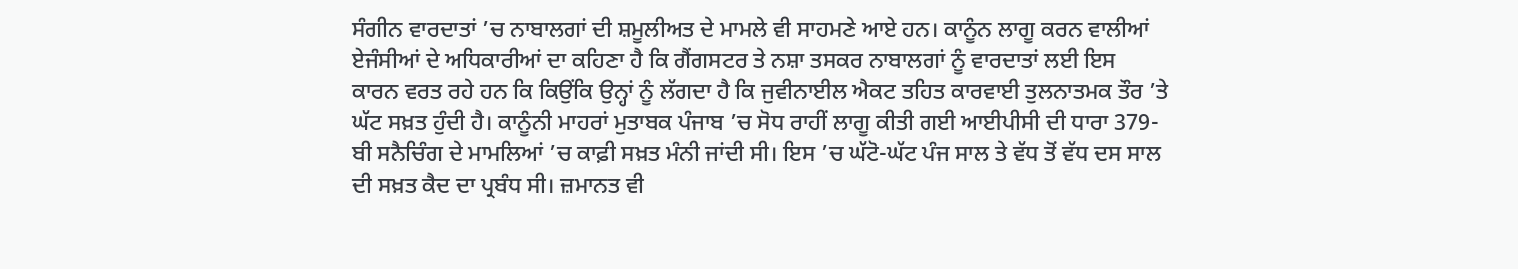ਸੰਗੀਨ ਵਾਰਦਾਤਾਂ ’ਚ ਨਾਬਾਲਗਾਂ ਦੀ ਸ਼ਮੂਲੀਅਤ ਦੇ ਮਾਮਲੇ ਵੀ ਸਾਹਮਣੇ ਆਏ ਹਨ। ਕਾਨੂੰਨ ਲਾਗੂ ਕਰਨ ਵਾਲੀਆਂ ਏਜੰਸੀਆਂ ਦੇ ਅਧਿਕਾਰੀਆਂ ਦਾ ਕਹਿਣਾ ਹੈ ਕਿ ਗੈਂਗਸਟਰ ਤੇ ਨਸ਼ਾ ਤਸਕਰ ਨਾਬਾਲਗਾਂ ਨੂੰ ਵਾਰਦਾਤਾਂ ਲਈ ਇਸ ਕਾਰਨ ਵਰਤ ਰਹੇ ਹਨ ਕਿ ਕਿਉਂਕਿ ਉਨ੍ਹਾਂ ਨੂੰ ਲੱਗਦਾ ਹੈ ਕਿ ਜੁਵੀਨਾਈਲ ਐਕਟ ਤਹਿਤ ਕਾਰਵਾਈ ਤੁਲਨਾਤਮਕ ਤੌਰ ’ਤੇ ਘੱਟ ਸਖ਼ਤ ਹੁੰਦੀ ਹੈ। ਕਾਨੂੰਨੀ ਮਾਹਰਾਂ ਮੁਤਾਬਕ ਪੰਜਾਬ ’ਚ ਸੋਧ ਰਾਹੀਂ ਲਾਗੂ ਕੀਤੀ ਗਈ ਆਈਪੀਸੀ ਦੀ ਧਾਰਾ 379-ਬੀ ਸਨੈਚਿੰਗ ਦੇ ਮਾਮਲਿਆਂ ’ਚ ਕਾਫ਼ੀ ਸਖ਼ਤ ਮੰਨੀ ਜਾਂਦੀ ਸੀ। ਇਸ ’ਚ ਘੱਟੋ-ਘੱਟ ਪੰਜ ਸਾਲ ਤੇ ਵੱਧ ਤੋਂ ਵੱਧ ਦਸ ਸਾਲ ਦੀ ਸਖ਼ਤ ਕੈਦ ਦਾ ਪ੍ਰਬੰਧ ਸੀ। ਜ਼ਮਾਨਤ ਵੀ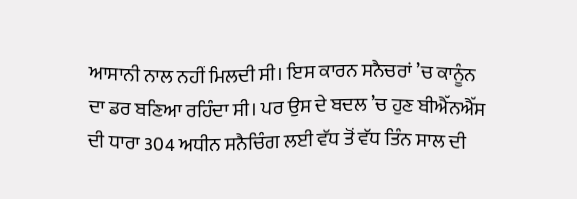ਆਸਾਨੀ ਨਾਲ ਨਹੀਂ ਮਿਲਦੀ ਸੀ। ਇਸ ਕਾਰਨ ਸਨੈਚਰਾਂ ’ਚ ਕਾਨੂੰਨ ਦਾ ਡਰ ਬਣਿਆ ਰਹਿੰਦਾ ਸੀ। ਪਰ ਉਸ ਦੇ ਬਦਲ ’ਚ ਹੁਣ ਬੀਐੱਨਐੱਸ ਦੀ ਧਾਰਾ 304 ਅਧੀਨ ਸਨੈਚਿੰਗ ਲਈ ਵੱਧ ਤੋਂ ਵੱਧ ਤਿੰਨ ਸਾਲ ਦੀ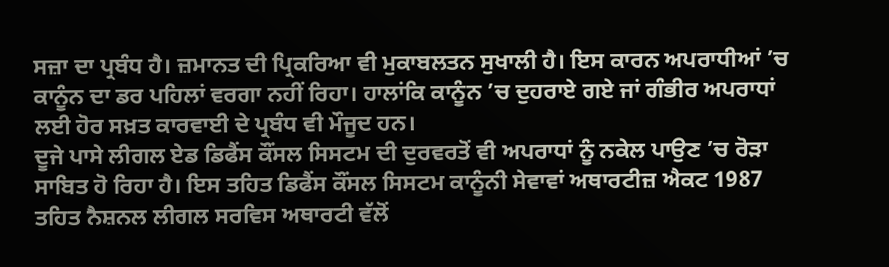ਸਜ਼ਾ ਦਾ ਪ੍ਰਬੰਧ ਹੈ। ਜ਼ਮਾਨਤ ਦੀ ਪ੍ਰਿਕਰਿਆ ਵੀ ਮੁਕਾਬਲਤਨ ਸੁਖਾਲੀ ਹੈ। ਇਸ ਕਾਰਨ ਅਪਰਾਧੀਆਂ ’ਚ ਕਾਨੂੰਨ ਦਾ ਡਰ ਪਹਿਲਾਂ ਵਰਗਾ ਨਹੀਂ ਰਿਹਾ। ਹਾਲਾਂਕਿ ਕਾਨੂੰਨ ’ਚ ਦੁਹਰਾਏ ਗਏ ਜਾਂ ਗੰਭੀਰ ਅਪਰਾਧਾਂ ਲਈ ਹੋਰ ਸਖ਼ਤ ਕਾਰਵਾਈ ਦੇ ਪ੍ਰਬੰਧ ਵੀ ਮੌਜੂਦ ਹਨ।
ਦੂਜੇ ਪਾਸੇ ਲੀਗਲ ਏਡ ਡਿਫੈਂਸ ਕੌਂਸਲ ਸਿਸਟਮ ਦੀ ਦੁਰਵਰਤੋਂ ਵੀ ਅਪਰਾਧਾਂ ਨੂੰ ਨਕੇਲ ਪਾਉਣ ’ਚ ਰੋੜਾ ਸਾਬਿਤ ਹੋ ਰਿਹਾ ਹੈ। ਇਸ ਤਹਿਤ ਡਿਫੈਂਸ ਕੌਂਸਲ ਸਿਸਟਮ ਕਾਨੂੰਨੀ ਸੇਵਾਵਾਂ ਅਥਾਰਟੀਜ਼ ਐਕਟ 1987 ਤਹਿਤ ਨੈਸ਼ਨਲ ਲੀਗਲ ਸਰਵਿਸ ਅਥਾਰਟੀ ਵੱਲੋਂ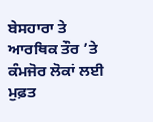ਬੇਸਹਾਰਾ ਤੇ ਆਰਥਿਕ ਤੌਰ ’ਤੇ ਕੰਮਜੋਰ ਲੋਕਾਂ ਲਈ ਮੁਫ਼ਤ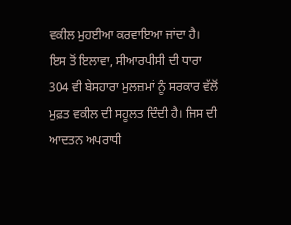ਵਕੀਲ ਮੁਹਈਆ ਕਰਵਾਇਆ ਜਾਂਦਾ ਹੈ। ਇਸ ਤੋਂ ਇਲਾਵਾ, ਸੀਆਰਪੀਸੀ ਦੀ ਧਾਰਾ 304 ਵੀ ਬੇਸਹਾਰਾ ਮੁਲਜ਼ਮਾਂ ਨੂੰ ਸਰਕਾਰ ਵੱਲੋਂ ਮੁਫ਼ਤ ਵਕੀਲ ਦੀ ਸਹੂਲਤ ਦਿੰਦੀ ਹੈ। ਜਿਸ ਦੀ ਆਦਤਨ ਅਪਰਾਧੀ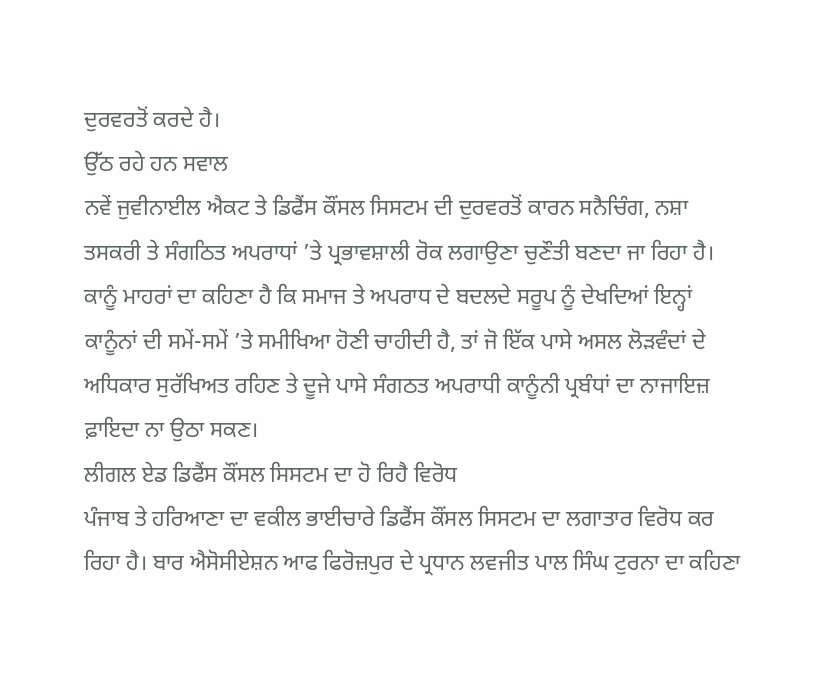ਦੁਰਵਰਤੋਂ ਕਰਦੇ ਹੈ।
ਉੱਠ ਰਹੇ ਹਨ ਸਵਾਲ
ਨਵੇਂ ਜੁਵੀਨਾਈਲ ਐਕਟ ਤੇ ਡਿਫੈਂਸ ਕੌਂਸਲ ਸਿਸਟਮ ਦੀ ਦੁਰਵਰਤੋਂ ਕਾਰਨ ਸਨੈਚਿੰਗ, ਨਸ਼ਾ ਤਸਕਰੀ ਤੇ ਸੰਗਠਿਤ ਅਪਰਾਧਾਂ ’ਤੇ ਪ੍ਰਭਾਵਸ਼ਾਲੀ ਰੋਕ ਲਗਾਉਣਾ ਚੁਣੌਤੀ ਬਣਦਾ ਜਾ ਰਿਹਾ ਹੈ। ਕਾਨੂੰ ਮਾਹਰਾਂ ਦਾ ਕਹਿਣਾ ਹੈ ਕਿ ਸਮਾਜ ਤੇ ਅਪਰਾਧ ਦੇ ਬਦਲਦੇ ਸਰੂਪ ਨੂੰ ਦੇਖਦਿਆਂ ਇਨ੍ਹਾਂ ਕਾਨੂੰਨਾਂ ਦੀ ਸਮੇਂ-ਸਮੇਂ ’ਤੇ ਸਮੀਖਿਆ ਹੋਣੀ ਚਾਹੀਦੀ ਹੈ, ਤਾਂ ਜੋ ਇੱਕ ਪਾਸੇ ਅਸਲ ਲੋੜਵੰਦਾਂ ਦੇ ਅਧਿਕਾਰ ਸੁਰੱਖਿਅਤ ਰਹਿਣ ਤੇ ਦੂਜੇ ਪਾਸੇ ਸੰਗਠਤ ਅਪਰਾਧੀ ਕਾਨੂੰਨੀ ਪ੍ਰਬੰਧਾਂ ਦਾ ਨਾਜਾਇਜ਼ ਫ਼ਾਇਦਾ ਨਾ ਉਠਾ ਸਕਣ।
ਲੀਗਲ ਏਡ ਡਿਫੈਂਸ ਕੌਂਸਲ ਸਿਸਟਮ ਦਾ ਹੋ ਰਿਹੈ ਵਿਰੋਧ
ਪੰਜਾਬ ਤੇ ਹਰਿਆਣਾ ਦਾ ਵਕੀਲ ਭਾਈਚਾਰੇ ਡਿਫੈਂਸ ਕੌਂਸਲ ਸਿਸਟਮ ਦਾ ਲਗਾਤਾਰ ਵਿਰੋਧ ਕਰ ਰਿਹਾ ਹੈ। ਬਾਰ ਐਸੋਸੀਏਸ਼ਨ ਆਫ ਫਿਰੋਜ਼ਪੁਰ ਦੇ ਪ੍ਰਧਾਨ ਲਵਜੀਤ ਪਾਲ ਸਿੰਘ ਟੁਰਨਾ ਦਾ ਕਹਿਣਾ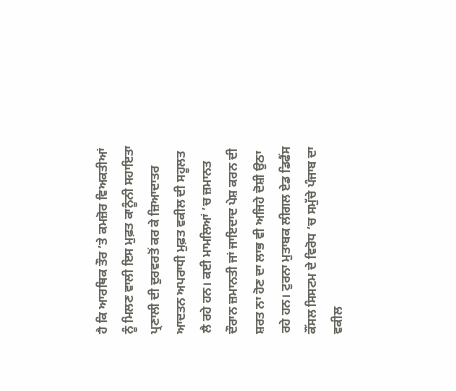ਹੈ ਕਿ ਆਰਥਿਕ ਤੌਰ ’ਤੇ ਕਮਜ਼ੋਰ ਵਿਅਕਤੀਆਂ ਨੂੰ ਮਿਲਣ ਵਾਲੀ ਇਸ ਮੁਫ਼ਤ ਕਾਨੂੰਨੀ ਸਹਾਇਤਾ ਪ੍ਰਣਾਲੀ ਦੀ ਦੁਰਵਰਤੋਂ ਕਰ ਕੇ ਜ਼ਿਆਦਾਤਰ ਆਦਤਨ ਅਪਰਾਧੀ ਮੁਫ਼ਤ ਵਕੀਲ ਦੀ ਸਹੂਲਤ ਲੈ ਰਹੇ ਹਨ। ਕਈ ਮਾਮਲਿਆਂ ’ਚ ਜ਼ਮਾਨਤ ਦੌਰਾਨ ਜ਼ਮਾਨਤੀ ਜਾਂ ਜਾਇਦਾਦ ਪੇਸ਼ ਕਰਨ ਦੀ ਸ਼ਰਤ ਨਾ ਹੋਣ ਦਾ ਲਾਭ ਵੀ ਅਜਿਹੇ ਦੋਸ਼ੀ ਉਠਾ ਰਹੇ ਹਨ। ਟੁਰਨਾ ਮੁਤਾਬਕ ਲੀਗਲ ਏਡ ਡਿਫੈਂਸ ਕੌਂਸਲ ਸਿਸਟਮ ਦੇ ਵਿਰੋਧ ’ਚ ਸਮੁੱਚੇ ਪੰਜਾਬ ਦਾ ਵਕੀਲ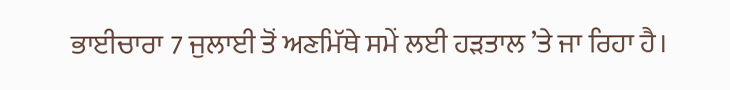ਭਾਈਚਾਰਾ 7 ਜੁਲਾਈ ਤੋਂ ਅਣਮਿੱਥੇ ਸਮੇਂ ਲਈ ਹੜਤਾਲ ’ਤੇ ਜਾ ਰਿਹਾ ਹੈ।